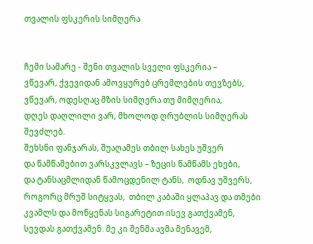თვალის ფსკერის სიმღერა


ჩემი სამარე - შენი თვალის სველი ფსკერია –
ვწევარ, ქვევიდან ამოვყურებ ცრემლების თევზებს,
ვწევარ, ოდესღაც მზის სიმღერა თუ მიმღერია,
დღეს დაღლილი ვარ, მხოლოდ ღრუბლის სიმღერას შევძლებ.
შეხსნი ფანჯარას, შუაღამეს თბილ სახეს უშვერ
და წამწამებით ვარსკვლავს – ზეცის წამწამს ეხები,
და ტანსაცმლიდან წამოცდენილ ტანს,  ოდნავ უშვერს,
როგორც მრუშ სიტყვას,  თბილ კაბაში ყლაპავ და თმები
კვამლს და მოწყენას სიგარეტით ისევ გათქვამენ,
სევდას გათქვამენ. მე კი შენმა ავმა მენავემ,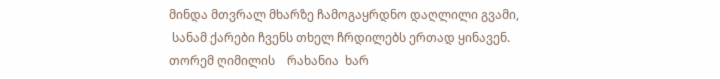მინდა მთვრალ მხარზე ჩამოგაყრდნო დაღლილი გვამი,
 სანამ ქარები ჩვენს თხელ ჩრდილებს ერთად ყინავენ.
თორემ ღიმილის    რახანია  ხარ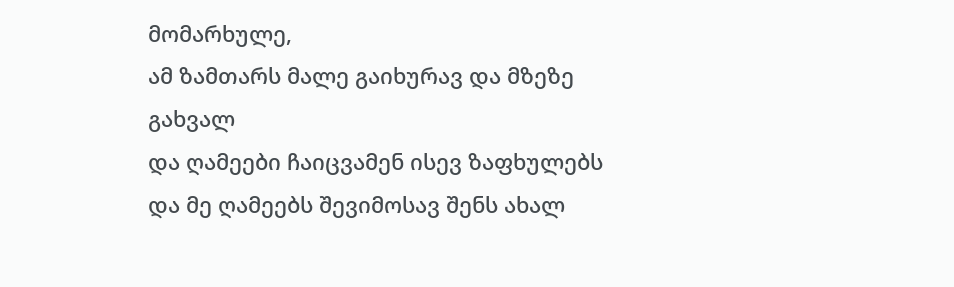მომარხულე,
ამ ზამთარს მალე გაიხურავ და მზეზე გახვალ
და ღამეები ჩაიცვამენ ისევ ზაფხულებს
და მე ღამეებს შევიმოსავ შენს ახალ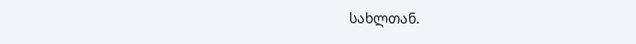სახლთან.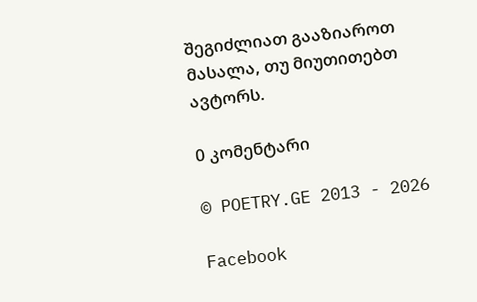შეგიძლიათ გააზიაროთ მასალა, თუ მიუთითებთ ავტორს.

0 კომენტარი

© POETRY.GE 2013 - 2026

Facebook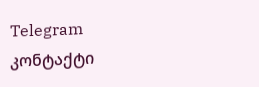Telegram კონტაქტი